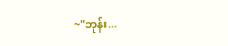~"ဘုန်း...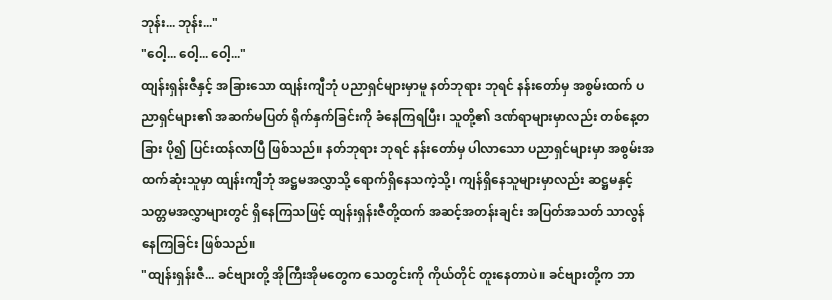ဘုန်း... ဘုန်း..."
"ဝေါ့... ဝေါ့... ဝေါ့..."
ထျန်းရှန်းဇီနှင့် အခြားသော ထျန်းကျီဘုံ ပညာရှင်များမှာမူ နတ်ဘုရား ဘုရင် နန်းတော်မှ အစွမ်းထက် ပညာရှင်များ၏ အဆက်မပြတ် ရိုက်နှက်ခြင်းကို ခံနေကြရပြီး၊ သူတို့၏ ဒဏ်ရာများမှာလည်း တစ်နေ့တခြား ပို၍ ပြင်းထန်လာပြီ ဖြစ်သည်။ နတ်ဘုရား ဘုရင် နန်းတော်မှ ပါလာသော ပညာရှင်များမှာ အစွမ်းအထက်ဆုံးသူမှာ ထျန်းကျီဘုံ အဋ္ဌမအလွှာသို့ ရောက်ရှိနေသကဲ့သို့၊ ကျန်ရှိနေသူများမှာလည်း ဆဋ္ဌမနှင့် သတ္တမအလွှာများတွင် ရှိနေကြသဖြင့် ထျန်းရှန်းဇီတို့ထက် အဆင့်အတန်းချင်း အပြတ်အသတ် သာလွန်နေကြခြင်း ဖြစ်သည်။
"ထျန်းရှန်းဇီ... ခင်ဗျားတို့ အိုကြီးအိုမတွေက သေတွင်းကို ကိုယ်တိုင် တူးနေတာပဲ။ ခင်ဗျားတို့က ဘာ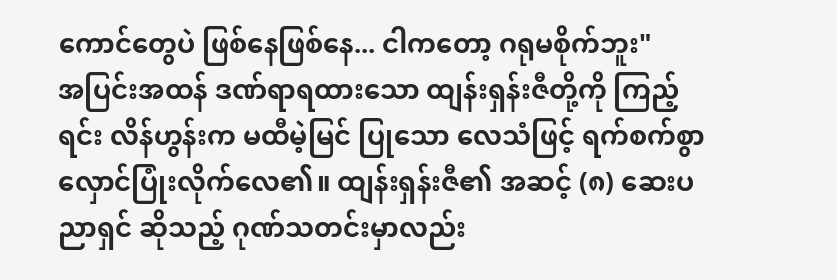ကောင်တွေပဲ ဖြစ်နေဖြစ်နေ... ငါကတော့ ဂရုမစိုက်ဘူး"
အပြင်းအထန် ဒဏ်ရာရထားသော ထျန်းရှန်းဇီတို့ကို ကြည့်ရင်း လိန်ဟွန်းက မထီမဲ့မြင် ပြုသော လေသံဖြင့် ရက်စက်စွာ လှောင်ပြုံးလိုက်လေ၏။ ထျန်းရှန်းဇီ၏ အဆင့် (၈) ဆေးပညာရှင် ဆိုသည့် ဂုဏ်သတင်းမှာလည်း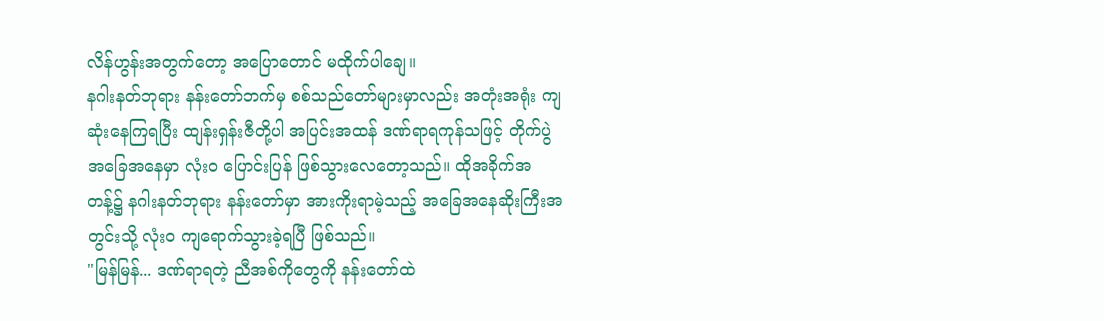လိန်ဟွန်းအတွက်တော့ အပြောတောင် မထိုက်ပါချေ။
နဂါးနတ်ဘုရား နန်းတော်ဘက်မှ စစ်သည်တော်များမှာလည်း အတုံးအရုံး ကျဆုံးနေကြရပြီး ထျန်းရှန်းဇီတို့ပါ အပြင်းအထန် ဒဏ်ရာရကုန်သဖြင့် တိုက်ပွဲအခြေအနေမှာ လုံးဝ ပြောင်းပြန် ဖြစ်သွားလေတော့သည်။ ထိုအခိုက်အတန့်၌ နဂါးနတ်ဘုရား နန်းတော်မှာ အားကိုးရာမဲ့သည့် အခြေအနေဆိုးကြီးအတွင်းသို့ လုံးဝ ကျရောက်သွားခဲ့ရပြီ ဖြစ်သည်။
"မြန်မြန်... ဒဏ်ရာရတဲ့ ညီအစ်ကိုတွေကို နန်းတော်ထဲ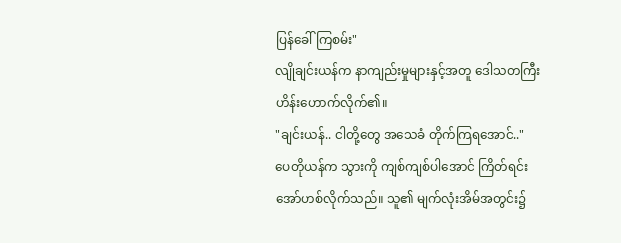ပြန်ခေါ်ကြစမ်း"
လျိုချင်းယန်က နာကျည်းမှုများနှင့်အတူ ဒေါသတကြီး ဟိန်းဟောက်လိုက်၏။
"ချင်းယန်.. ငါတို့တွေ အသေခံ တိုက်ကြရအောင်.."
ပေတိုယန်က သွားကို ကျစ်ကျစ်ပါအောင် ကြိတ်ရင်း အော်ဟစ်လိုက်သည်။ သူ၏ မျက်လုံးအိမ်အတွင်း၌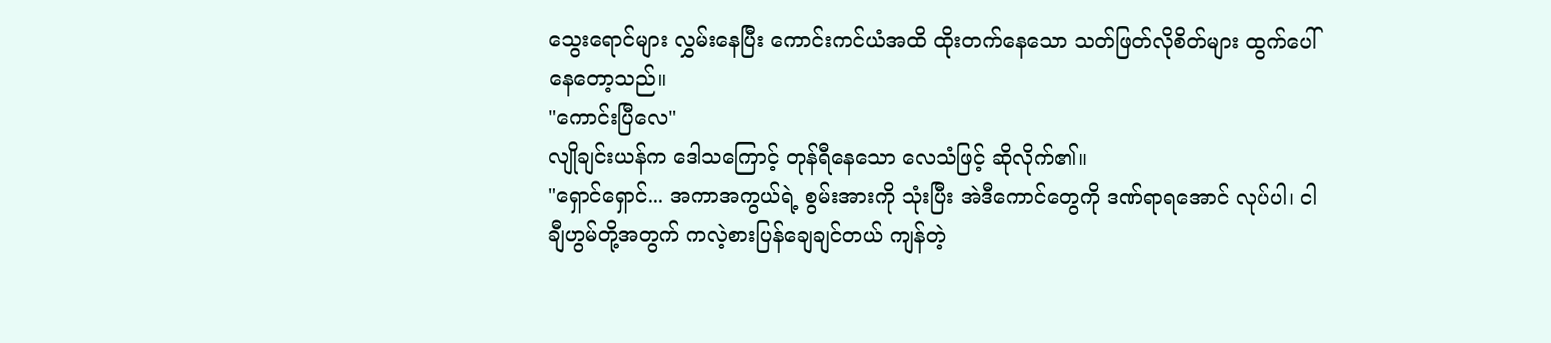သွေးရောင်များ လွှမ်းနေပြီး ကောင်းကင်ယံအထိ ထိုးတက်နေသော သတ်ဖြတ်လိုစိတ်များ ထွက်ပေါ်နေတော့သည်။
"ကောင်းပြီလေ"
လျိုချင်းယန်က ဒေါသကြောင့် တုန်ရီနေသော လေသံဖြင့် ဆိုလိုက်၏။
"ရှောင်ရှောင်... အကာအကွယ်ရဲ့ စွမ်းအားကို သုံးပြီး အဲဒီကောင်တွေကို ဒဏ်ရာရအောင် လုပ်ပါ၊ ငါ ချီဟွမ်တို့အတွက် ကလဲ့စားပြန်ချေချင်တယ် ကျန်တဲ့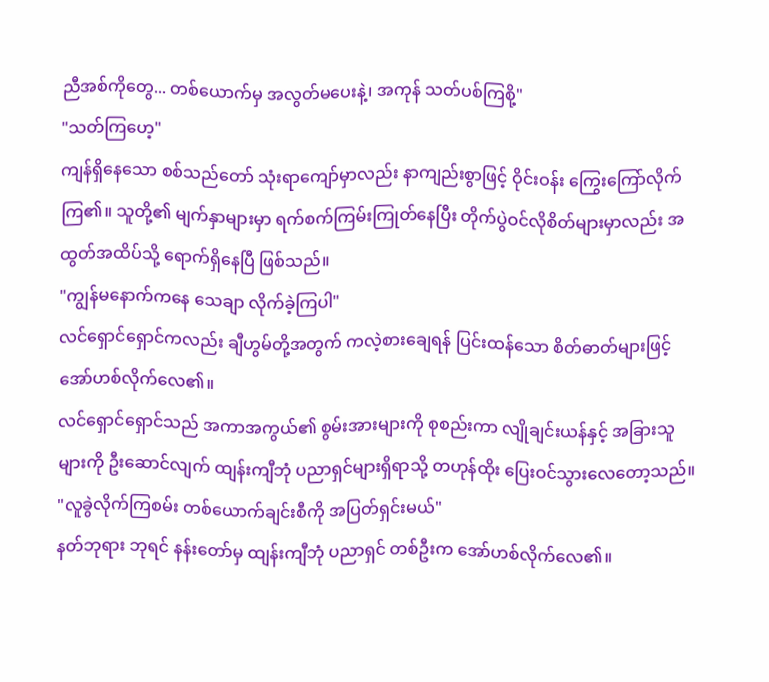ညီအစ်ကိုတွေ... တစ်ယောက်မှ အလွတ်မပေးနဲ့၊ အကုန် သတ်ပစ်ကြစို့"
"သတ်ကြဟေ့"
ကျန်ရှိနေသော စစ်သည်တော် သုံးရာကျော်မှာလည်း နာကျည်းစွာဖြင့် ဝိုင်းဝန်း ကြွေးကြော်လိုက်ကြ၏။ သူတို့၏ မျက်နှာများမှာ ရက်စက်ကြမ်းကြုတ်နေပြီး တိုက်ပွဲဝင်လိုစိတ်များမှာလည်း အထွတ်အထိပ်သို့ ရောက်ရှိနေပြီ ဖြစ်သည်။
"ကျွန်မနောက်ကနေ သေချာ လိုက်ခဲ့ကြပါ"
လင်ရှောင်ရှောင်ကလည်း ချီဟွမ်တို့အတွက် ကလဲ့စားချေရန် ပြင်းထန်သော စိတ်ဓာတ်များဖြင့် အော်ဟစ်လိုက်လေ၏။
လင်ရှောင်ရှောင်သည် အကာအကွယ်၏ စွမ်းအားများကို စုစည်းကာ လျိုချင်းယန်နှင့် အခြားသူများကို ဦးဆောင်လျက် ထျန်းကျီဘုံ ပညာရှင်များရှိရာသို့ တဟုန်ထိုး ပြေးဝင်သွားလေတော့သည်။
"လူခွဲလိုက်ကြစမ်း တစ်ယောက်ချင်းစီကို အပြတ်ရှင်းမယ်"
နတ်ဘုရား ဘုရင် နန်းတော်မှ ထျန်းကျီဘုံ ပညာရှင် တစ်ဦးက အော်ဟစ်လိုက်လေ၏။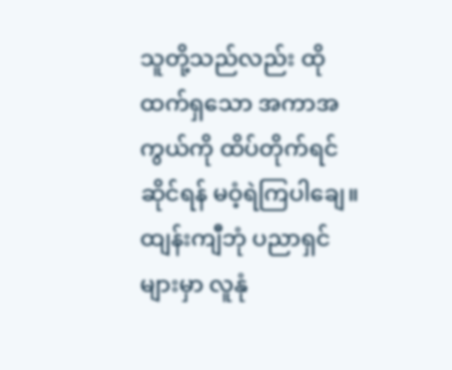သူတို့သည်လည်း ထိုထက်ရှသော အကာအကွယ်ကို ထိပ်တိုက်ရင်ဆိုင်ရန် မဝံ့ရဲကြပါချေ။
ထျန်းကျီဘုံ ပညာရှင်များမှာ လူနုံ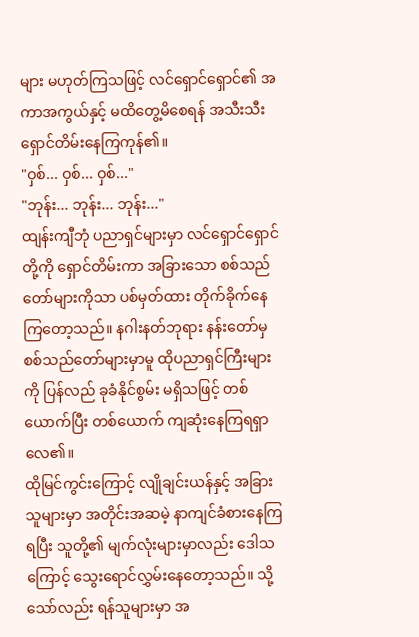များ မဟုတ်ကြသဖြင့် လင်ရှောင်ရှောင်၏ အကာအကွယ်နှင့် မထိတွေ့မိစေရန် အသီးသီး ရှောင်တိမ်းနေကြကုန်၏။
"ဝှစ်... ဝှစ်... ဝှစ်..."
"ဘုန်း... ဘုန်း... ဘုန်း..."
ထျန်းကျီဘုံ ပညာရှင်များမှာ လင်ရှောင်ရှောင်တို့ကို ရှောင်တိမ်းကာ အခြားသော စစ်သည်တော်များကိုသာ ပစ်မှတ်ထား တိုက်ခိုက်နေကြတော့သည်။ နဂါးနတ်ဘုရား နန်းတော်မှ စစ်သည်တော်များမှာမူ ထိုပညာရှင်ကြီးများကို ပြန်လည် ခုခံနိုင်စွမ်း မရှိသဖြင့် တစ်ယောက်ပြီး တစ်ယောက် ကျဆုံးနေကြရရှာလေ၏။
ထိုမြင်ကွင်းကြောင့် လျိုချင်းယန်နှင့် အခြားသူများမှာ အတိုင်းအဆမဲ့ နာကျင်ခံစားနေကြရပြီး သူတို့၏ မျက်လုံးများမှာလည်း ဒေါသကြောင့် သွေးရောင်လွှမ်းနေတော့သည်။ သို့သော်လည်း ရန်သူများမှာ အ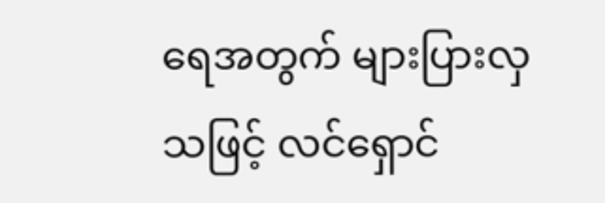ရေအတွက် များပြားလှသဖြင့် လင်ရှောင်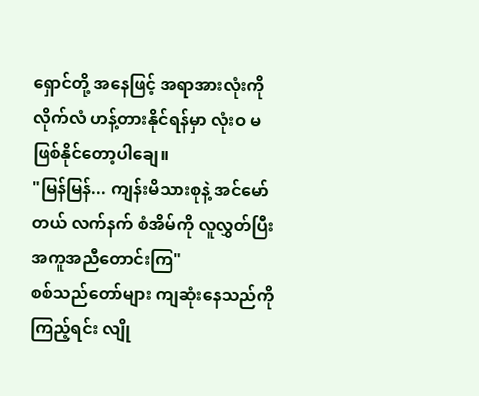ရှောင်တို့ အနေဖြင့် အရာအားလုံးကို လိုက်လံ ဟန့်တားနိုင်ရန်မှာ လုံးဝ မဖြစ်နိုင်တော့ပါချေ။
"မြန်မြန်... ကျန်းမိသားစုနဲ့ အင်မော်တယ် လက်နက် စံအိမ်ကို လူလွှတ်ပြီး အကူအညီတောင်းကြ"
စစ်သည်တော်များ ကျဆုံးနေသည်ကို ကြည့်ရင်း လျို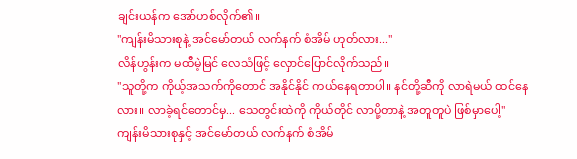ချင်းယန်က အော်ဟစ်လိုက်၏။
"ကျန်းမိသားစုနဲ့ အင်မော်တယ် လက်နက် စံအိမ် ဟုတ်လား..."
လိန်ဟွန်းက မထီမဲ့မြင် လေသံဖြင့် လှောင်ပြောင်လိုက်သည်။
"သူတို့က ကိုယ့်အသက်ကိုတောင် အနိုင်နိုင် ကယ်နေရတာပါ။ နင်တို့ဆီကို လာရဲမယ် ထင်နေလား။ လာခဲ့ရင်တောင်မှ... သေတွင်းထဲကို ကိုယ်တိုင် လာပို့တာနဲ့ အတူတူပဲ ဖြစ်မှာပေါ့"
ကျန်းမိသားစုနှင့် အင်မော်တယ် လက်နက် စံအိမ်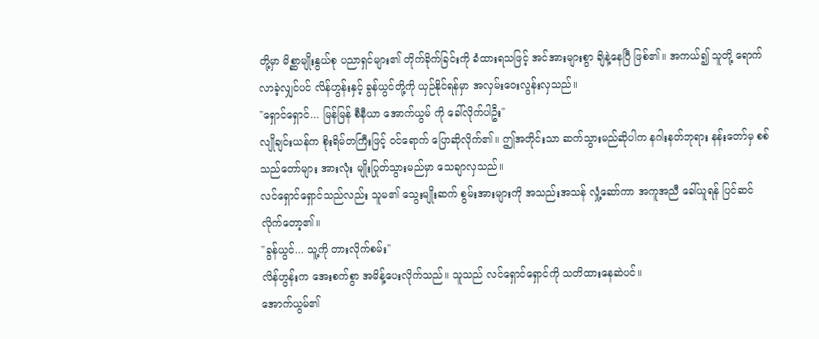တို့မှာ မိစ္ဆာမျိုးနွယ်စု ပညာရှင်များ၏ တိုက်ခိုက်ခြင်းကို ခံထားရသဖြင့် အင်အားများစွာ ချိနဲ့နေပြီ ဖြစ်၏။ အကယ်၍ သူတို့ ရောက်လာခဲ့လျှင်ပင် လိန်ဟွန်းနှင့် ခွန်ယွင်တို့ကို ယှဉ်နိုင်ရန်မှာ အလှမ်းဝေးလွန်းလှသည်။
"ရှောင်ရှောင်... မြန်မြန် စီနီယာ အောက်ယွမ် ကို ခေါ်လိုက်ပါဦး"
လျိုချင်းယန်က စိုးရိမ်တကြီးဖြင့် ဝင်ရောက် ပြောဆိုလိုက်၏။ ဤအတိုင်းသာ ဆက်သွားမည်ဆိုပါက နဂါးနတ်ဘုရား နန်းတော်မှ စစ်သည်တော်များ အားလုံး မျိုးပြုတ်သွားမည်မှာ သေချာလှသည်။
လင်ရှောင်ရှောင်သည်လည်း သူမ၏ သွေးမျိုးဆက် စွမ်းအားများကို အသည်းအသန် လှုံ့ဆော်ကာ အကူအညီ ခေါ်ယူရန် ပြင်ဆင်လိုက်တော့၏။
"ခွန်ယွင်... သူ့ကို တားလိုက်စမ်း"
လိန်ဟွန်းက အေးစက်စွာ အမိန့်ပေးလိုက်သည်။ သူသည် လင်ရှောင်ရှောင်ကို သတိထားနေဆဲပင်။
အောက်ယွမ်၏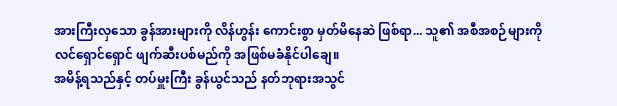အားကြီးလှသော ခွန်အားများကို လိန်ဟွန်း ကောင်းစွာ မှတ်မိနေဆဲ ဖြစ်ရာ... သူ၏ အစီအစဉ်များကို လင်ရှောင်ရှောင် ဖျက်ဆီးပစ်မည်ကို အဖြစ်မခံနိုင်ပါချေ။
အမိန့်ရသည်နှင့် တပ်မှူးကြီး ခွန်ယွင်သည် နတ်ဘုရားအသွင်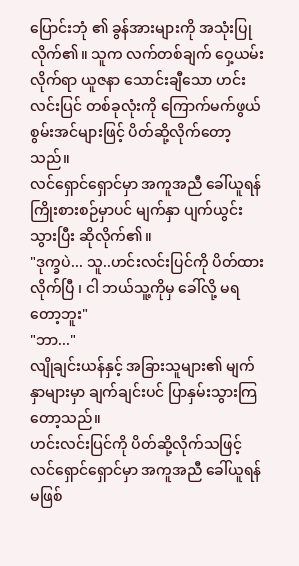ပြောင်းဘုံ ၏ ခွန်အားများကို အသုံးပြုလိုက်၏။ သူက လက်တစ်ချက် ဝှေ့ယမ်းလိုက်ရာ ယူဇနာ သောင်းချီသော ဟင်းလင်းပြင် တစ်ခုလုံးကို ကြောက်မက်ဖွယ် စွမ်းအင်များဖြင့် ပိတ်ဆို့လိုက်တော့သည်။
လင်ရှောင်ရှောင်မှာ အကူအညီ ခေါ်ယူရန် ကြိုးစားစဉ်မှာပင် မျက်နှာ ပျက်ယွင်းသွားပြီး ဆိုလိုက်၏။
"ဒုက္ခပဲ... သူ..ဟင်းလင်းပြင်ကို ပိတ်ထားလိုက်ပြီ ၊ ငါ ဘယ်သူ့ကိုမှ ခေါ်လို့ မရတော့ဘူး"
"ဘာ..."
လျိုချင်းယန်နှင့် အခြားသူများ၏ မျက်နှာများမှာ ချက်ချင်းပင် ပြာနှမ်းသွားကြတော့သည်။
ဟင်းလင်းပြင်ကို ပိတ်ဆို့လိုက်သဖြင့် လင်ရှောင်ရှောင်မှာ အကူအညီ ခေါ်ယူရန် မဖြစ်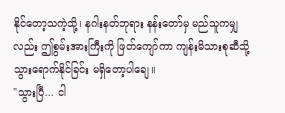နိုင်တော့သကဲ့သို့၊ နဂါးနတ်ဘုရား နန်းတော်မှ မည်သူကမျှလည်း ဤစွမ်းအားကြီးကို ဖြတ်ကျော်ကာ ကျန်းမိသားစုဆီသို့ သွားရောက်နိုင်ခြင်း မရှိတော့ပါချေ။
"သွားပြီ... ငါ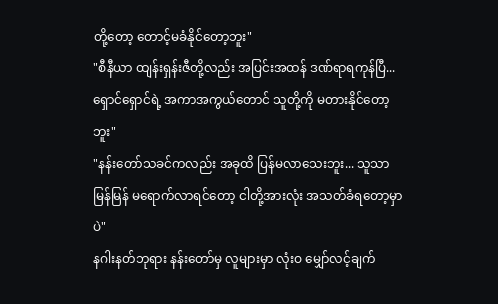တို့တော့ တောင့်မခံနိုင်တော့ဘူး"
"စီနီယာ ထျန်းရှန်းဇီတို့လည်း အပြင်းအထန် ဒဏ်ရာရကုန်ပြီ... ရှောင်ရှောင်ရဲ့ အကာအကွယ်တောင် သူတို့ကို မတားနိုင်တော့ဘူး"
"နန်းတော်သခင်ကလည်း အခုထိ ပြန်မလာသေးဘူး... သူသာ မြန်မြန် မရောက်လာရင်တော့ ငါတို့အားလုံး အသတ်ခံရတော့မှာပဲ"
နဂါးနတ်ဘုရား နန်းတော်မှ လူများမှာ လုံးဝ မျှော်လင့်ချက်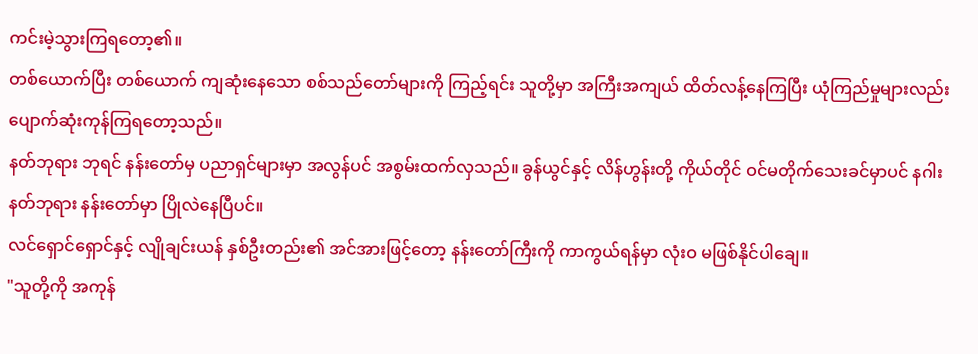ကင်းမဲ့သွားကြရတော့၏။
တစ်ယောက်ပြီး တစ်ယောက် ကျဆုံးနေသော စစ်သည်တော်များကို ကြည့်ရင်း သူတို့မှာ အကြီးအကျယ် ထိတ်လန့်နေကြပြီး ယုံကြည်မှုများလည်း ပျောက်ဆုံးကုန်ကြရတော့သည်။
နတ်ဘုရား ဘုရင် နန်းတော်မှ ပညာရှင်များမှာ အလွန်ပင် အစွမ်းထက်လှသည်။ ခွန်ယွင်နှင့် လိန်ဟွန်းတို့ ကိုယ်တိုင် ဝင်မတိုက်သေးခင်မှာပင် နဂါးနတ်ဘုရား နန်းတော်မှာ ပြိုလဲနေပြီပင်။
လင်ရှောင်ရှောင်နှင့် လျိုချင်းယန် နှစ်ဦးတည်း၏ အင်အားဖြင့်တော့ နန်းတော်ကြီးကို ကာကွယ်ရန်မှာ လုံးဝ မဖြစ်နိုင်ပါချေ။
"သူတို့ကို အကုန်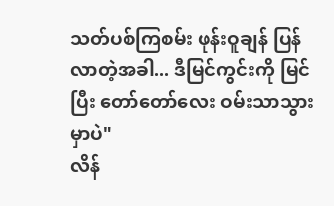သတ်ပစ်ကြစမ်း ဖုန်းဝူချန် ပြန်လာတဲ့အခါ... ဒီမြင်ကွင်းကို မြင်ပြီး တော်တော်လေး ဝမ်းသာသွားမှာပဲ"
လိန်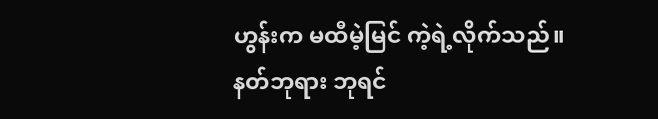ဟွန်းက မထီမဲ့မြင် ကဲ့ရဲ့လိုက်သည်။
နတ်ဘုရား ဘုရင်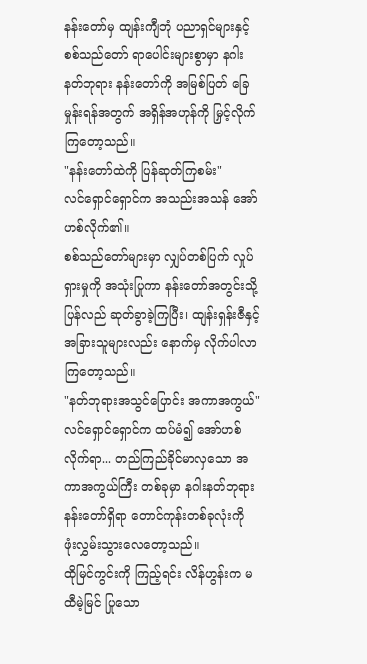နန်းတော်မှ ထျန်းကျီဘုံ ပညာရှင်များနှင့် စစ်သည်တော် ရာပေါင်းများစွာမှာ နဂါးနတ်ဘုရား နန်းတော်ကို အမြစ်ပြတ် ခြေမှုန်းရန်အတွက် အရှိန်အဟုန်ကို မြှင့်လိုက်ကြတော့သည်။
"နန်းတော်ထဲကို ပြန်ဆုတ်ကြစမ်း"
လင်ရှောင်ရှောင်က အသည်းအသန် အော်ဟစ်လိုက်၏။
စစ်သည်တော်များမှာ လျှပ်တစ်ပြက် လှုပ်ရှားမှုကို အသုံးပြုကာ နန်းတော်အတွင်းသို့ ပြန်လည် ဆုတ်ခွာခဲ့ကြပြီး၊ ထျန်းရှန်းဇီနှင့် အခြားသူများလည်း နောက်မှ လိုက်ပါလာကြတော့သည်။
"နတ်ဘုရားအသွင်ပြောင်း အကာအကွယ်"
လင်ရှောင်ရှောင်က ထပ်မံ၍ အော်ဟစ်လိုက်ရာ... တည်ကြည်ခိုင်မာလှသော အကာအကွယ်ကြီး တစ်ခုမှာ နဂါးနတ်ဘုရား နန်းတော်ရှိရာ တောင်ကုန်းတစ်ခုလုံးကို ဖုံးလွှမ်းသွားလေတော့သည်။
ထိုမြင်ကွင်းကို ကြည့်ရင်း လိန်ဟွန်းက မထီမဲ့မြင် ပြုသော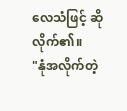လေသံဖြင့် ဆိုလိုက်၏။
"နုံအလိုက်တဲ့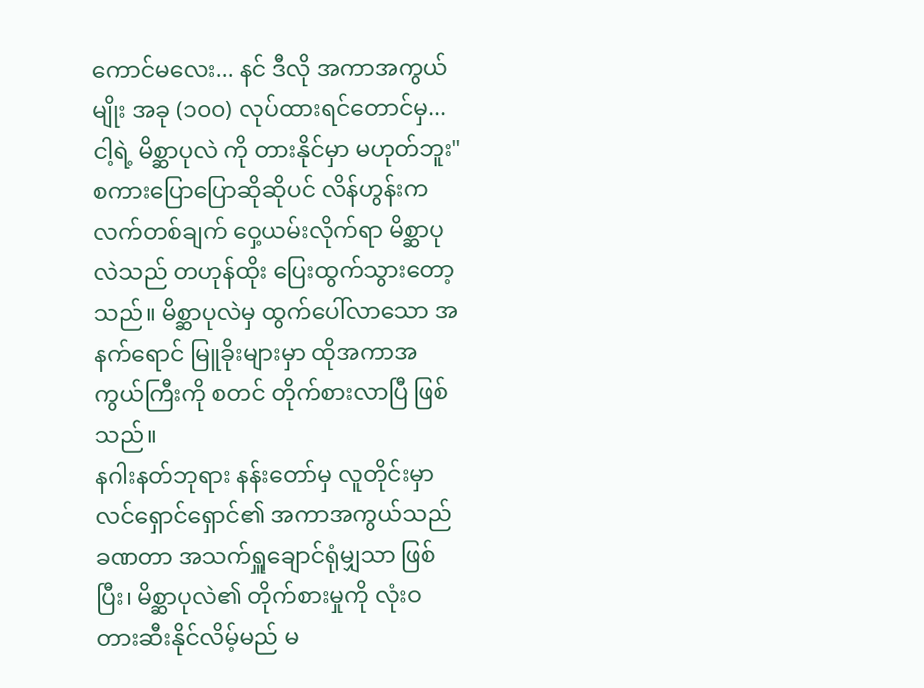ကောင်မလေး... နင် ဒီလို အကာအကွယ်မျိုး အခု (၁၀၀) လုပ်ထားရင်တောင်မှ... ငါ့ရဲ့ မိစ္ဆာပုလဲ ကို တားနိုင်မှာ မဟုတ်ဘူး"
စကားပြောပြောဆိုဆိုပင် လိန်ဟွန်းက လက်တစ်ချက် ဝှေ့ယမ်းလိုက်ရာ မိစ္ဆာပုလဲသည် တဟုန်ထိုး ပြေးထွက်သွားတော့သည်။ မိစ္ဆာပုလဲမှ ထွက်ပေါ်လာသော အနက်ရောင် မြူခိုးများမှာ ထိုအကာအကွယ်ကြီးကို စတင် တိုက်စားလာပြီ ဖြစ်သည်။
နဂါးနတ်ဘုရား နန်းတော်မှ လူတိုင်းမှာ လင်ရှောင်ရှောင်၏ အကာအကွယ်သည် ခဏတာ အသက်ရှူချောင်ရုံမျှသာ ဖြစ်ပြီး၊ မိစ္ဆာပုလဲ၏ တိုက်စားမှုကို လုံးဝ တားဆီးနိုင်လိမ့်မည် မ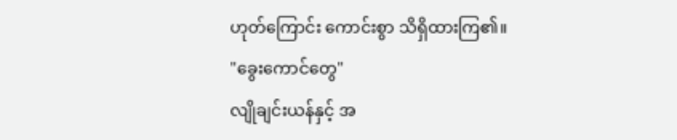ဟုတ်ကြောင်း ကောင်းစွာ သိရှိထားကြ၏။
"ခွေးကောင်တွေ"
လျိုချင်းယန်နှင့် အ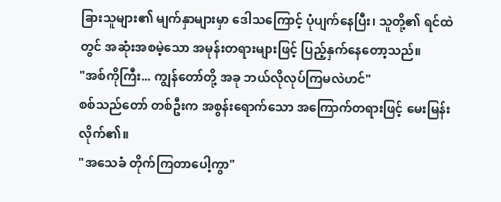ခြားသူများ၏ မျက်နှာများမှာ ဒေါသကြောင့် ပုံပျက်နေပြီး၊ သူတို့၏ ရင်ထဲတွင် အဆုံးအစမဲ့သော အမုန်းတရားများဖြင့် ပြည့်နှက်နေတော့သည်။
"အစ်ကိုကြီး... ကျွန်တော်တို့ အခု ဘယ်လိုလုပ်ကြမလဲဟင်"
စစ်သည်တော် တစ်ဦးက အစွန်းရောက်သော အကြောက်တရားဖြင့် မေးမြန်းလိုက်၏။
"အသေခံ တိုက်ကြတာပေါ့ကွာ"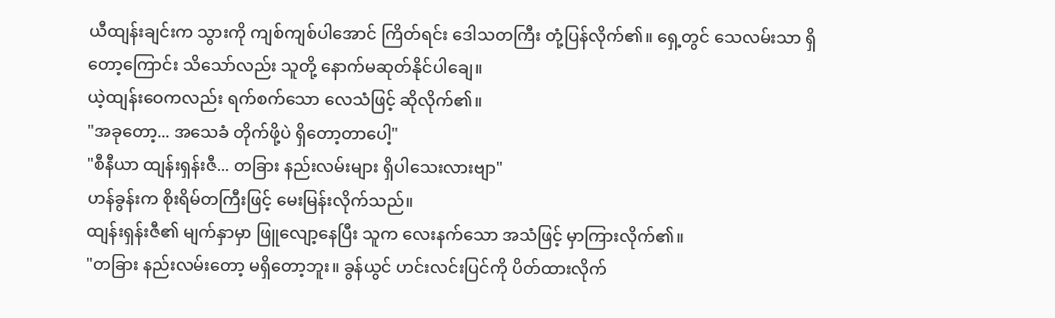ယီထျန်းချင်းက သွားကို ကျစ်ကျစ်ပါအောင် ကြိတ်ရင်း ဒေါသတကြီး တုံ့ပြန်လိုက်၏။ ရှေ့တွင် သေလမ်းသာ ရှိတော့ကြောင်း သိသော်လည်း သူတို့ နောက်မဆုတ်နိုင်ပါချေ။
ယဲ့ထျန်းဝေကလည်း ရက်စက်သော လေသံဖြင့် ဆိုလိုက်၏။
"အခုတော့... အသေခံ တိုက်ဖို့ပဲ ရှိတော့တာပေါ့"
"စီနီယာ ထျန်းရှန်းဇီ... တခြား နည်းလမ်းများ ရှိပါသေးလားဗျာ"
ဟန်ခွန်းက စိုးရိမ်တကြီးဖြင့် မေးမြန်းလိုက်သည်။
ထျန်းရှန်းဇီ၏ မျက်နှာမှာ ဖြူလျော့နေပြီး သူက လေးနက်သော အသံဖြင့် မှာကြားလိုက်၏။
"တခြား နည်းလမ်းတော့ မရှိတော့ဘူး။ ခွန်ယွင် ဟင်းလင်းပြင်ကို ပိတ်ထားလိုက်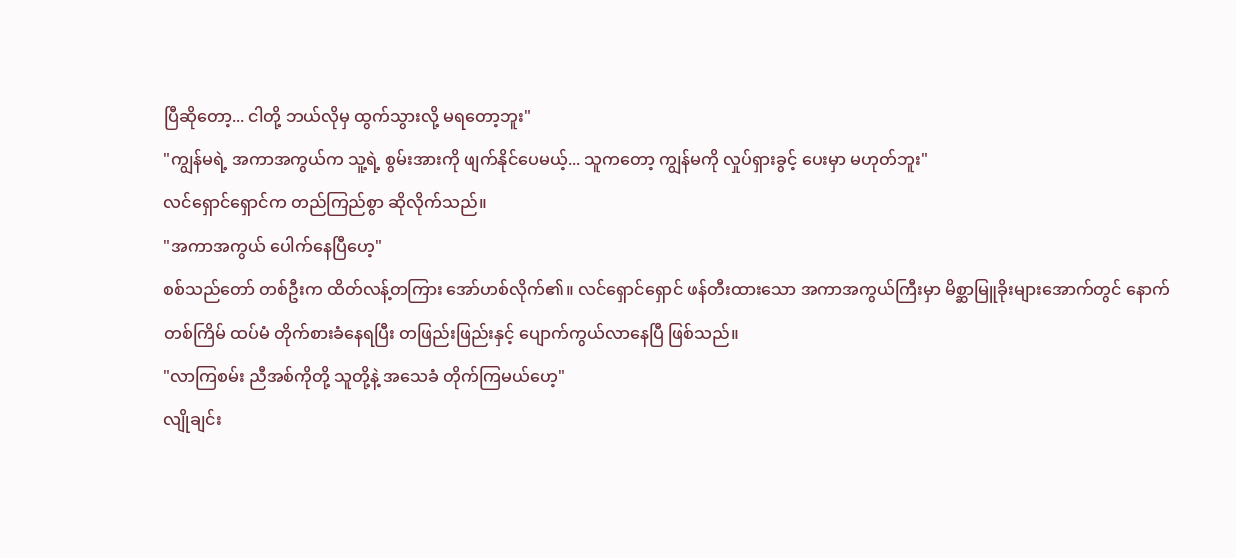ပြီဆိုတော့... ငါတို့ ဘယ်လိုမှ ထွက်သွားလို့ မရတော့ဘူး"
"ကျွန်မရဲ့ အကာအကွယ်က သူ့ရဲ့ စွမ်းအားကို ဖျက်နိုင်ပေမယ့်... သူကတော့ ကျွန်မကို လှုပ်ရှားခွင့် ပေးမှာ မဟုတ်ဘူး"
လင်ရှောင်ရှောင်က တည်ကြည်စွာ ဆိုလိုက်သည်။
"အကာအကွယ် ပေါက်နေပြီဟေ့"
စစ်သည်တော် တစ်ဦးက ထိတ်လန့်တကြား အော်ဟစ်လိုက်၏။ လင်ရှောင်ရှောင် ဖန်တီးထားသော အကာအကွယ်ကြီးမှာ မိစ္ဆာမြူခိုးများအောက်တွင် နောက်တစ်ကြိမ် ထပ်မံ တိုက်စားခံနေရပြီး တဖြည်းဖြည်းနှင့် ပျောက်ကွယ်လာနေပြီ ဖြစ်သည်။
"လာကြစမ်း ညီအစ်ကိုတို့ သူတို့နဲ့ အသေခံ တိုက်ကြမယ်ဟေ့"
လျိုချင်း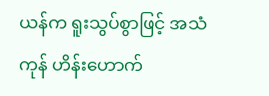ယန်က ရူးသွပ်စွာဖြင့် အသံကုန် ဟိန်းဟောက်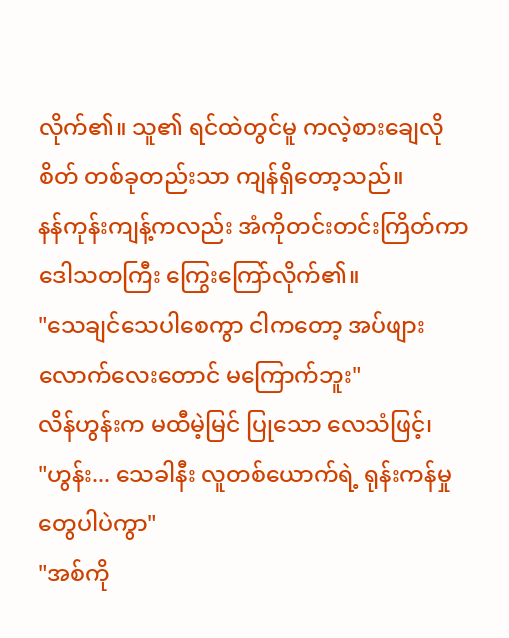လိုက်၏။ သူ၏ ရင်ထဲတွင်မူ ကလဲ့စားချေလိုစိတ် တစ်ခုတည်းသာ ကျန်ရှိတော့သည်။
နန်ကုန်းကျန့်ကလည်း အံကိုတင်းတင်းကြိတ်ကာ ဒေါသတကြီး ကြွေးကြော်လိုက်၏။
"သေချင်သေပါစေကွာ ငါကတော့ အပ်ဖျားလောက်လေးတောင် မကြောက်ဘူး"
လိန်ဟွန်းက မထီမဲ့မြင် ပြုသော လေသံဖြင့်၊
"ဟွန်း... သေခါနီး လူတစ်ယောက်ရဲ့ ရုန်းကန်မှုတွေပါပဲကွာ"
"အစ်ကို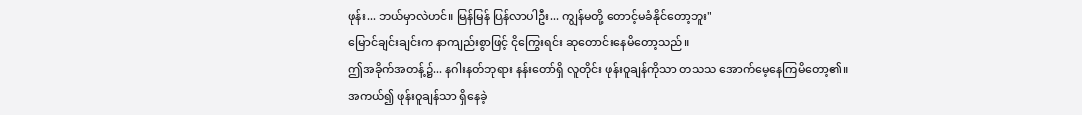ဖုန်း... ဘယ်မှာလဲဟင်။ မြန်မြန် ပြန်လာပါဦး... ကျွန်မတို့ တောင့်မခံနိုင်တော့ဘူး"
မြောင်ချင်းချင်းက နာကျည်းစွာဖြင့် ငိုကြွေးရင်း ဆုတောင်းနေမိတော့သည်။
ဤအခိုက်အတန့်၌... နဂါးနတ်ဘုရား နန်းတော်ရှိ လူတိုင်း ဖုန်းဝူချန်ကိုသာ တသသ အောက်မေ့နေကြမိတော့၏။
အကယ်၍ ဖုန်းဝူချန်သာ ရှိနေခဲ့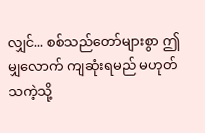လျှင်... စစ်သည်တော်များစွာ ဤမျှလောက် ကျဆုံးရမည် မဟုတ်သကဲ့သို့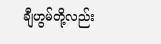ချီဟွမ်တို့လည်း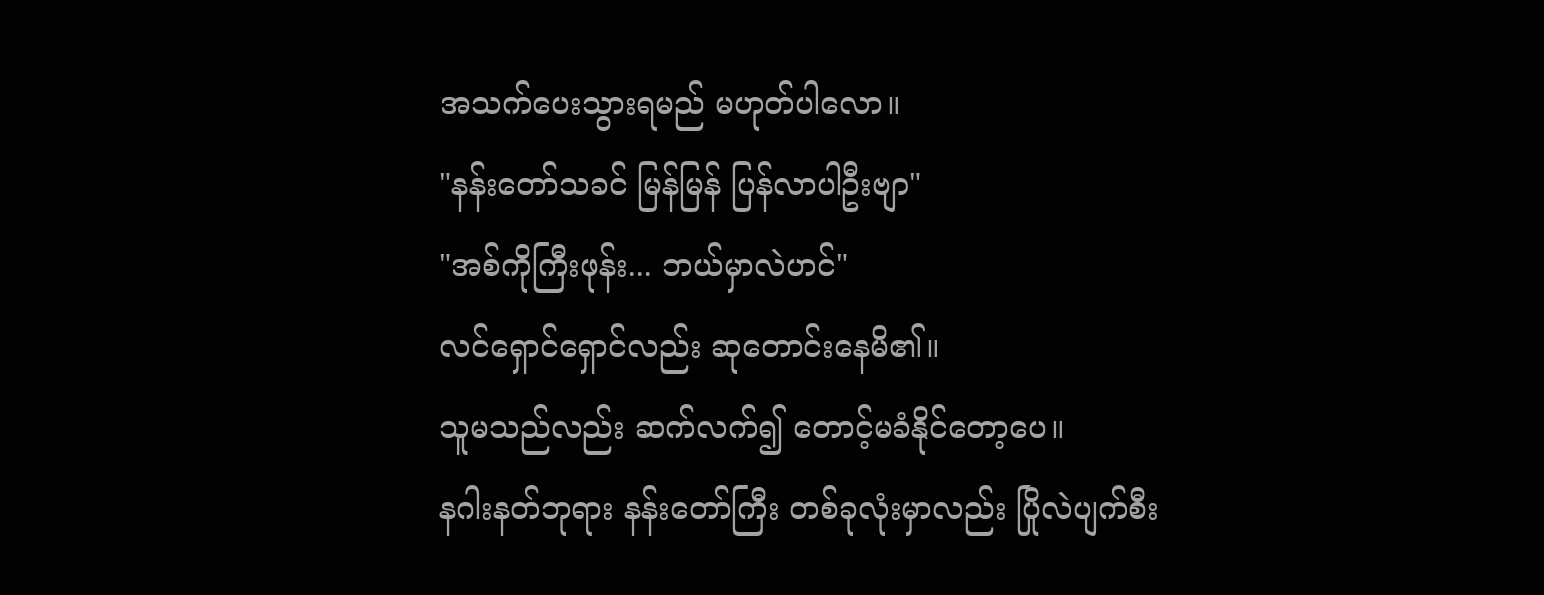အသက်ပေးသွားရမည် မဟုတ်ပါလော။
"နန်းတော်သခင် မြန်မြန် ပြန်လာပါဦးဗျာ"
"အစ်ကိုကြီးဖုန်း... ဘယ်မှာလဲဟင်"
လင်ရှောင်ရှောင်လည်း ဆုတောင်းနေမိ၏။
သူမသည်လည်း ဆက်လက်၍ တောင့်မခံနိုင်တော့ပေ။
နဂါးနတ်ဘုရား နန်းတော်ကြီး တစ်ခုလုံးမှာလည်း ပြိုလဲပျက်စီး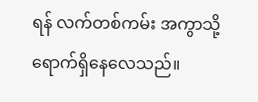ရန် လက်တစ်ကမ်း အကွာသို့ ရောက်ရှိနေလေသည်။